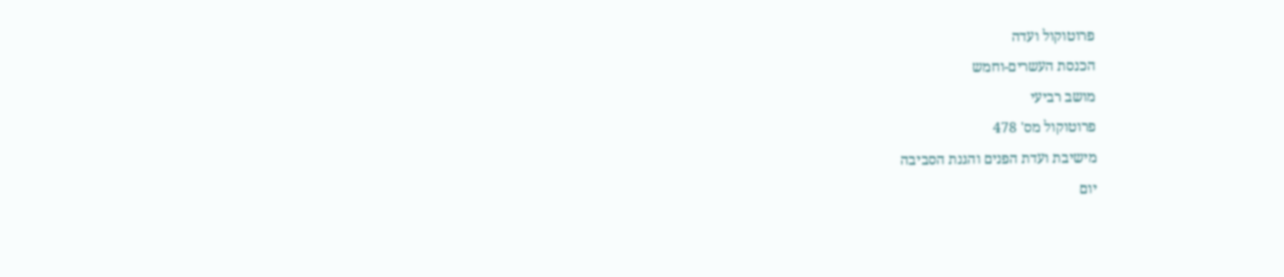פרוטוקול ועדה
הכנסת העשרים-וחמש
מושב רביעי
פרוטוקול מס' 478
מישיבת ועדת הפנים והגנת הסביבה
יום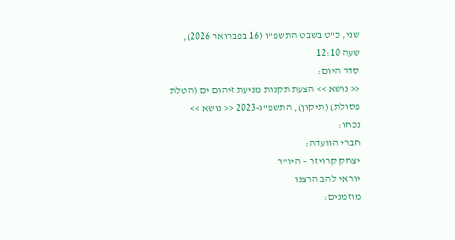שני, כ"ט בשבט התשפ"ו (16 בפברואר 2026), שעה 12:10
סדר היום:
<< נושא >> הצעת תקנות מניעת זיהום ים (הטלת פסולת) (תיקון), התשפ"ג-2023 << נושא >>
נכחו:
חברי הוועדה:
יצחק קרויזר – היו"ר
יוראי להב הרצנו
מוזמנים: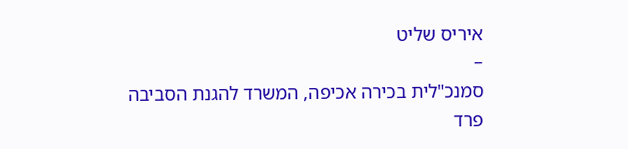איריס שליט
–
סמנכ"לית בכירה אכיפה, המשרד להגנת הסביבה
פרד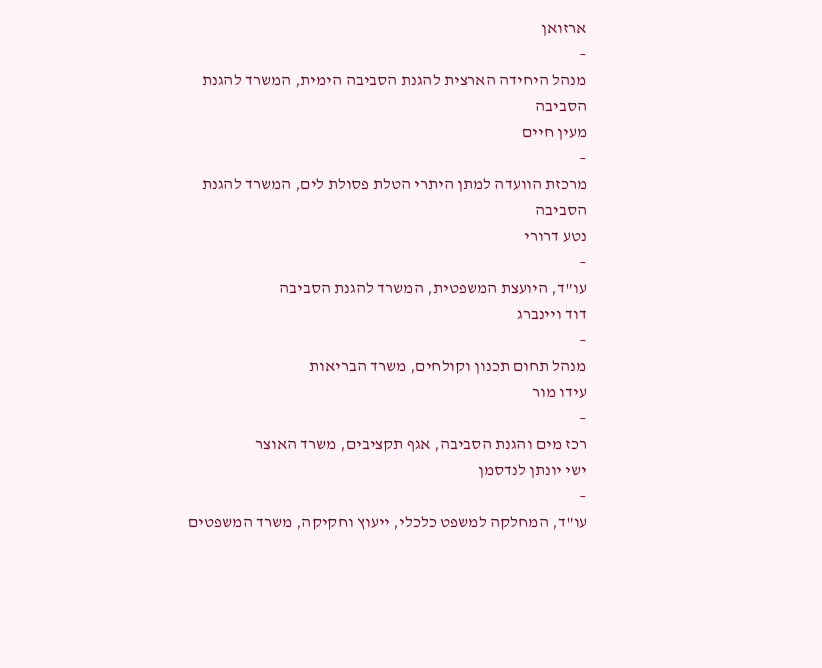ארזואן
–
מנהל היחידה הארצית להגנת הסביבה הימית, המשרד להגנת הסביבה
מעין חיים
–
מרכזת הוועדה למתן היתרי הטלת פסולת לים, המשרד להגנת הסביבה
נטע דרורי
–
עו"ד, היועצת המשפטית, המשרד להגנת הסביבה
דוד ויינברג
–
מנהל תחום תכנון וקולחים, משרד הבריאות
עידו מור
–
רכז מים והגנת הסביבה, אגף תקציבים, משרד האוצר
ישי יונתן לנדסמן
–
עו"ד, המחלקה למשפט כלכלי, ייעוץ וחקיקה, משרד המשפטים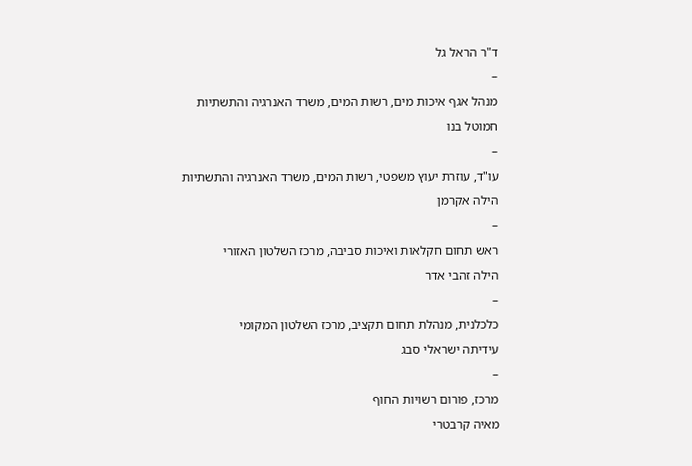ד"ר הראל גל
–
מנהל אגף איכות מים, רשות המים, משרד האנרגיה והתשתיות
חמוטל בנו
–
עו"ד, עוזרת יעוץ משפטי, רשות המים, משרד האנרגיה והתשתיות
הילה אקרמן
–
ראש תחום חקלאות ואיכות סביבה, מרכז השלטון האזורי
הילה זהבי אדר
–
כלכלנית, מנהלת תחום תקציב, מרכז השלטון המקומי
עידיתה ישראלי סבג
–
מרכז, פורום רשויות החוף
מאיה קרבטרי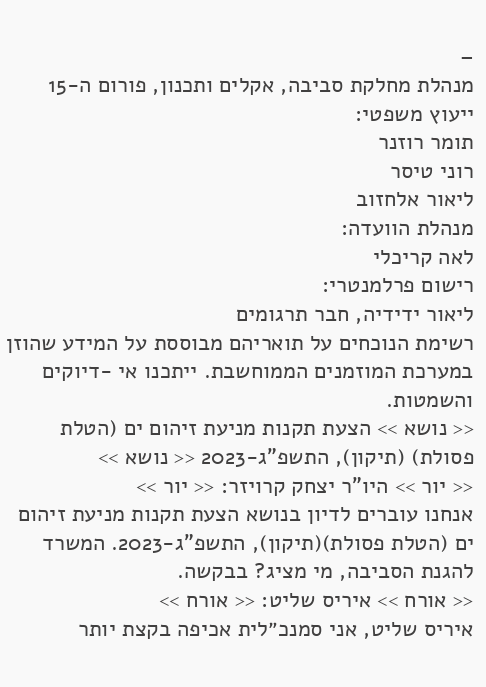–
מנהלת מחלקת סביבה, אקלים ותכנון, פורום ה-15
ייעוץ משפטי:
תומר רוזנר
רוני טיסר
ליאור אלחזוב
מנהלת הוועדה:
לאה קריכלי
רישום פרלמנטרי:
ליאור ידידיה, חבר תרגומים
רשימת הנוכחים על תואריהם מבוססת על המידע שהוזן במערכת המוזמנים הממוחשבת. ייתכנו אי -דיוקים והשמטות.
<< נושא >> הצעת תקנות מניעת זיהום ים (הטלת פסולת) (תיקון), התשפ"ג-2023 << נושא >>
<< יור >> היו"ר יצחק קרויזר: << יור >>
אנחנו עוברים לדיון בנושא הצעת תקנות מניעת זיהום ים (הטלת פסולת)(תיקון), התשפ"ג-2023. המשרד להגנת הסביבה, מי מציג? בבקשה.
<< אורח >> איריס שליט: << אורח >>
איריס שליט, אני סמנכ״לית אכיפה בקצת יותר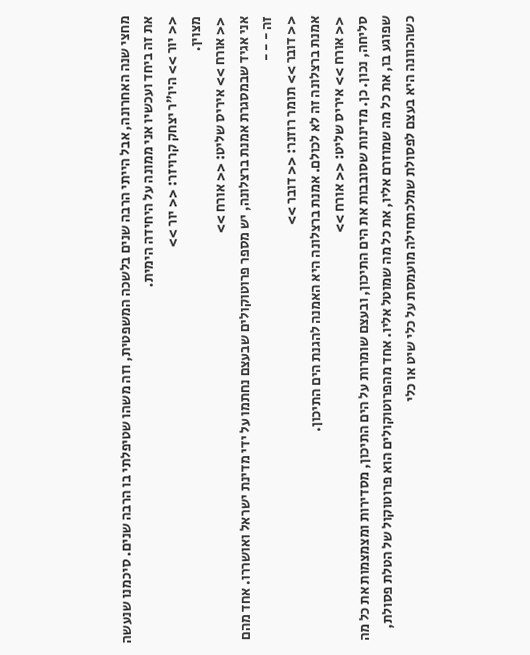מחצי שנה האחרונה, אבל הייתי הרבה שנים בלשכה המשפטית, וזה משהו שטיפלתי בו הרבה שנים. סיכמנו שנעשה את זה ביחד ועכשיו אני ממונה על היחידה הימית.
<< יור >> היו"ר יצחק קרויזר: << יור >>
מצוין.
<< אורח >> איריס שליט: << אורח >>
אני אגיד שבמסגרת אמנת ברצלונה, יש מספר פרוטוקולים שבעצם נחתמו על ידי מדינת ישראל ואושררו. אחד מהם זה - - -
<< דובר >> תומר רוזנר: << דובר >>
אמנת ברצלונה זה לא לכולם. אמנת ברצלונה היא האמנה להגנת הים התיכון.
<< אורח >> איריס שליט: << אורח >>
סליחה, נכון. כן. מדינות שסובבות את הים התיכון, ובעצם שומרות על הים התיכון, מסדירות ומצמצמות את כל מה שפוגע בו, את כל מה שמוזרם אליו, את כל מה שמוטל אליו. אחד מהפרוטוקולים הוא פרוטוקול של הטלת פסולת, כשהכוונה היא בעצם לפסולת שמלכתחילה מועמסת על כלי שיט או כלי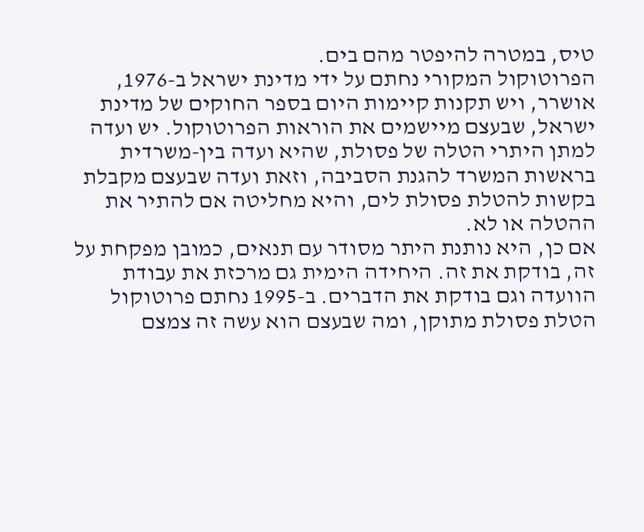טיס, במטרה להיפטר מהם בים.
הפרוטוקול המקורי נחתם על ידי מדינת ישראל ב-1976, אושרר, ויש תקנות קיימות היום בספר החוקים של מדינת ישראל, שבעצם מיישמים את הוראות הפרוטוקול. יש ועדה למתן היתרי הטלה של פסולת, שהיא ועדה בין-משרדית בראשות המשרד להגנת הסביבה, וזאת ועדה שבעצם מקבלת בקשות להטלת פסולת לים, והיא מחליטה אם להתיר את ההטלה או לא.
אם כן, היא נותנת היתר מסודר עם תנאים, כמובן מפקחת על זה, בודקת את זה. היחידה הימית גם מרכזת את עבודת הוועדה וגם בודקת את הדברים. ב-1995 נחתם פרוטוקול הטלת פסולת מתוקן, ומה שבעצם הוא עשה זה צמצם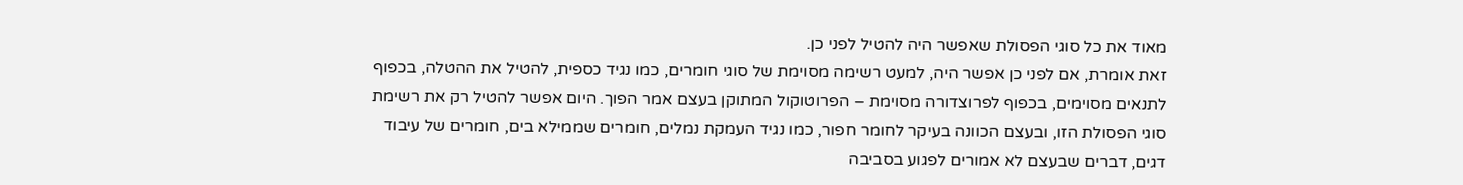מאוד את כל סוגי הפסולת שאפשר היה להטיל לפני כן.
זאת אומרת, אם לפני כן אפשר היה, למעט רשימה מסוימת של סוגי חומרים, כמו נגיד כספית, להטיל את ההטלה, בכפוף לתנאים מסוימים, בכפוף לפרוצדורה מסוימת – הפרוטוקול המתוקן בעצם אמר הפוך. היום אפשר להטיל רק את רשימת סוגי הפסולת הזו, ובעצם הכוונה בעיקר לחומר חפור, כמו נגיד העמקת נמלים, חומרים שממילא בים, חומרים של עיבוד דגים, דברים שבעצם לא אמורים לפגוע בסביבה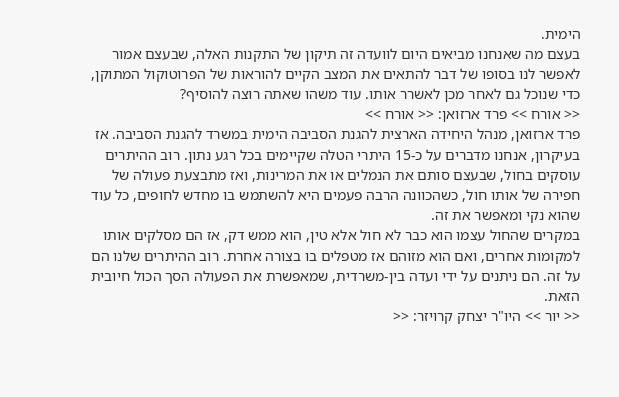הימית.
בעצם מה שאנחנו מביאים היום לוועדה זה תיקון של התקנות האלה, שבעצם אמור לאפשר לנו בסופו של דבר להתאים את המצב הקיים להוראות של הפרוטוקול המתוקן, כדי שנוכל גם לאחר מכן לאשרר אותו. עוד משהו שאתה רוצה להוסיף?
<< אורח >> פרד ארזואן: << אורח >>
פרד ארזואן, מנהל היחידה הארצית להגנת הסביבה הימית במשרד להגנת הסביבה. אז בעיקרון, אנחנו מדברים על כ-15 היתרי הטלה שקיימים בכל רגע נתון. רוב ההיתרים עוסקים בחול, שבעצם סותם את הנמלים או את המרינות, ואז מתבצעת פעולה של חפירה של אותו חול, כשהכוונה הרבה פעמים היא להשתמש בו מחדש לחופים, כל עוד שהוא נקי ומאפשר את זה.
במקרים שהחול עצמו הוא כבר לא חול אלא טין, הוא ממש דק, אז הם מסלקים אותו למקומות אחרים, ואם הוא מזוהם אז מטפלים בו בצורה אחרת. רוב ההיתרים שלנו הם על זה. הם ניתנים על ידי ועדה בין-משרדית, שמאפשרת את הפעולה הסך הכול חיובית הזאת.
<< יור >> היו"ר יצחק קרויזר: <<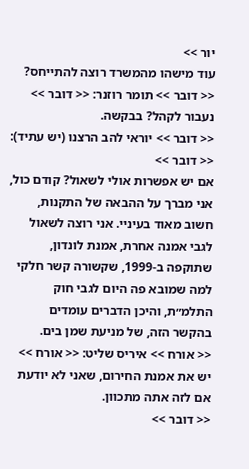יור >>
עוד מישהו מהמשרד רוצה להתייחס?
<< דובר >> תומר רוזנר: << דובר >>
נעבור לקהל? בבקשה.
<< דובר >> יוראי להב הרצנו (יש עתיד): << דובר >>
אם יש אפשרות אולי לשאול? קודם כול, אני מברך על ההבאה של התקנות, חשוב מאוד בעיניי. אני רוצה לשאול לגבי אמנה אחרת, אמנת לונדון, שתוקפה ב-1999, שקשורה קשר חלקי למה שמובא פה היום לגבי חוק התלמ״ת, והיכן הדברים עומדים בהקשר הזה, של מניעת שמן בים.
<< אורח >> איריס שליט: << אורח >>
יש את אמנת החירום, שאני לא יודעת אם לזה אתה מתכוון.
<< דובר >>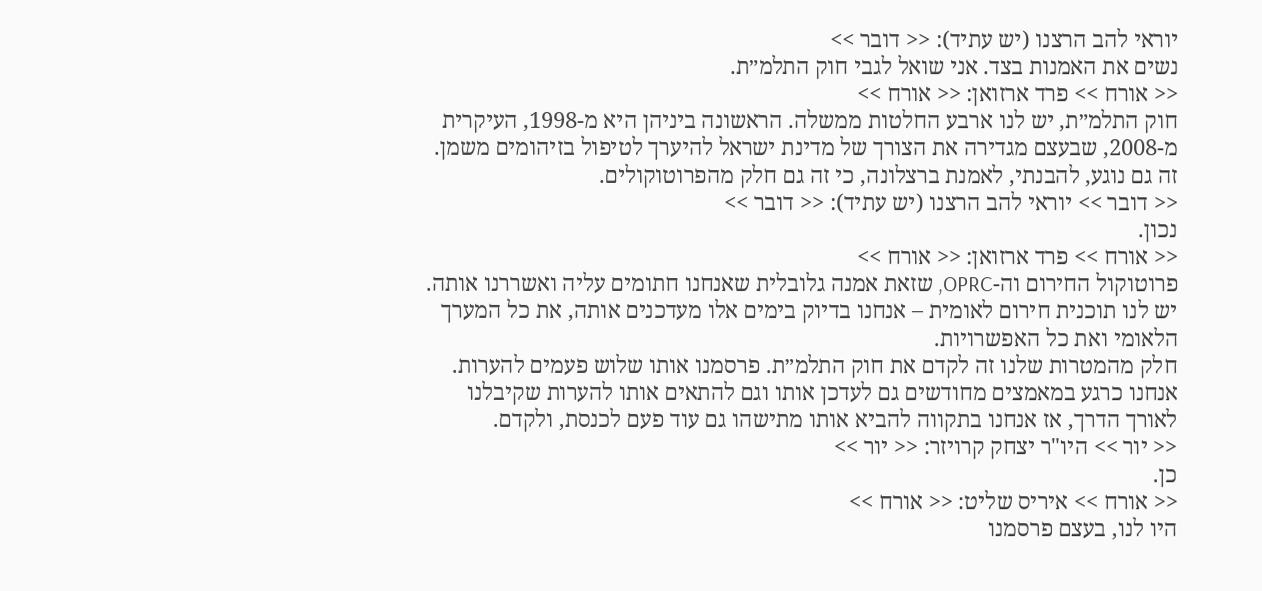יוראי להב הרצנו (יש עתיד): << דובר >>
נשים את האמנות בצד. אני שואל לגבי חוק התלמ״ת.
<< אורח >> פרד ארזואן: << אורח >>
חוק התלמ״ת, יש לנו ארבע החלטות ממשלה. הראשונה ביניהן היא מ-1998, העיקרית מ-2008, שבעצם מגדירה את הצורך של מדינת ישראל להיערך לטיפול בזיהומים משמן. זה גם נוגע, להבנתי, לאמנת ברצלונה, כי זה גם חלק מהפרוטוקולים.
<< דובר >> יוראי להב הרצנו (יש עתיד): << דובר >>
נכון.
<< אורח >> פרד ארזואן: << אורח >>
פרוטוקול החירום וה-OPRC, שזאת אמנה גלובלית שאנחנו חתומים עליה ואשררנו אותה. יש לנו תוכנית חירום לאומית – אנחנו בדיוק בימים אלו מעדכנים אותה, את כל המערך הלאומי ואת כל האפשרויות.
חלק מהמטרות שלנו זה לקדם את חוק התלמ״ת. פרסמנו אותו שלוש פעמים להערות. אנחנו כרגע במאמצים מחודשים גם לעדכן אותו וגם להתאים אותו להערות שקיבלנו לאורך הדרך, אז אנחנו בתקווה להביא אותו מתישהו גם עוד פעם לכנסת, ולקדם.
<< יור >> היו"ר יצחק קרויזר: << יור >>
כן.
<< אורח >> איריס שליט: << אורח >>
היו לנו, בעצם פרסמנו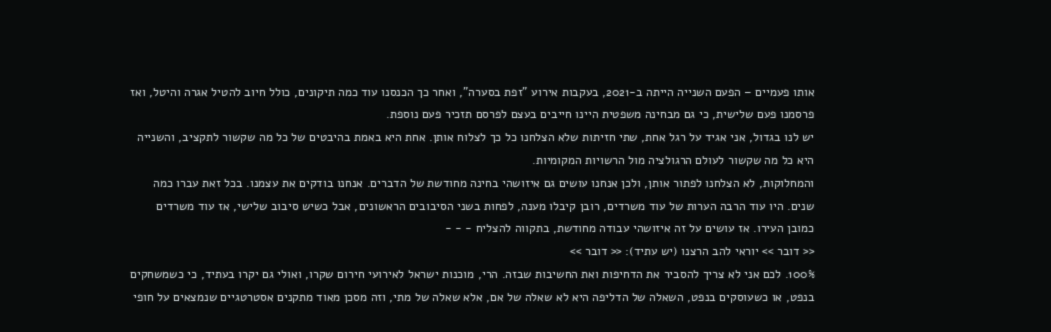אותו פעמיים – הפעם השנייה הייתה ב-2021, בעקבות אירוע "זפת בסערה", ואחר כך הכנסנו עוד כמה תיקונים, כולל חיוב להטיל אגרה והיטל, ואז פרסמנו פעם שלישית, כי גם מבחינה משפטית היינו חייבים בעצם לפרסם תזכיר פעם נוספת.
יש לנו בגדול, אני אגיד על רגל אחת, שתי חזיתות שלא הצלחנו כל כך לצלוח אותן. אחת היא באמת בהיבטים של כל מה שקשור לתקציב, והשנייה היא כל מה שקשור לעולם הרגולציה מול הרשויות המקומיות.
והמחלוקות, לא הצלחנו לפתור אותן, ולכן אנחנו עושים גם איזושהי בחינה מחודשת של הדברים. אנחנו בודקים את עצמנו. בכל זאת עברו כמה שנים. היו עוד הרבה הערות של עוד משרדים, רובן קיבלו מענה, לפחות בשני הסיבובים הראשונים, אבל כשיש סיבוב שלישי, אז עוד משרדים כמובן העירו. אז עושים על זה איזושהי עבודה מחודשת, בתקווה להצליח - - -
<< דובר >> יוראי להב הרצנו (יש עתיד): << דובר >>
100%. לכם אני לא צריך להסביר את הדחיפות ואת החשיבות שבזה. הרי, מוכנות ישראל לאירועי חירום שקרו, ואולי גם יקרו בעתיד, כי כשמשחקים בנפט, או כשעוסקים בנפט, השאלה של הדליפה היא לא שאלה של אם, אלא שאלה של מתי, וזה מסכן מאוד מתקנים אסטרטגיים שנמצאים על חופי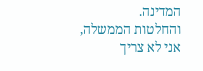המדינה.
והחלטות הממשלה, אני לא צריך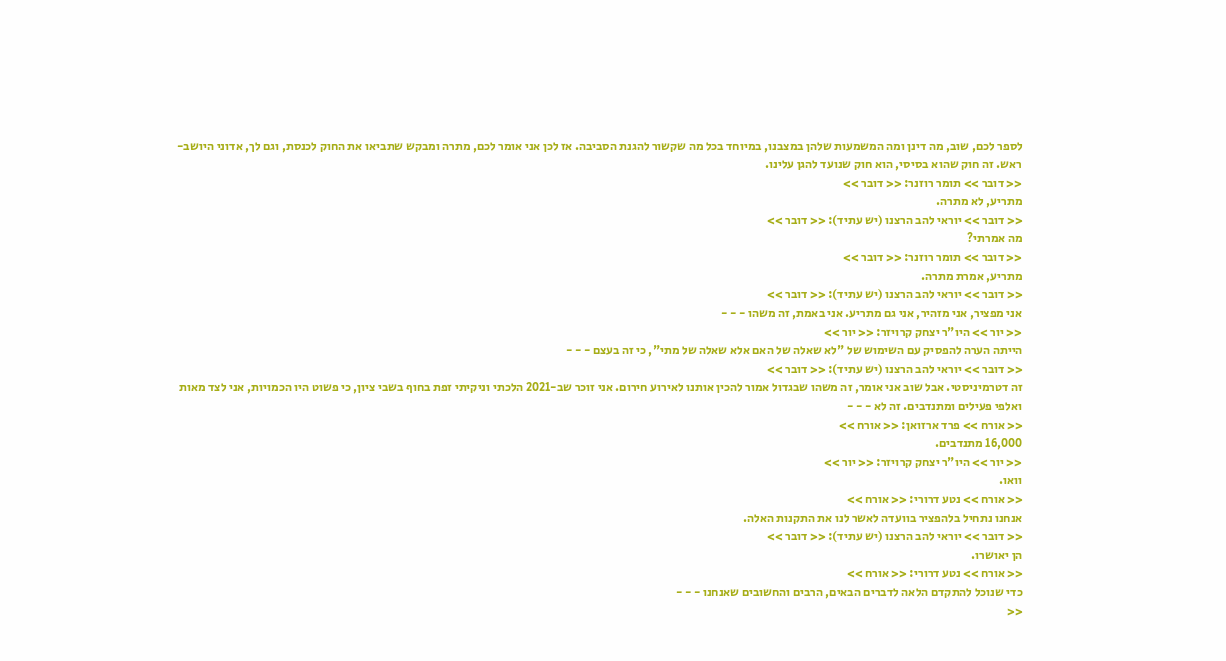לספר לכם, שוב, מה דינן ומה המשמעות שלהן במצבנו, במיוחד בכל מה שקשור להגנת הסביבה. אז לכן אני אומר לכם, מתרה ומבקש שתביאו את החוק לכנסת, וגם לך, אדוני היושב-ראש. זה חוק שהוא בסיסי, הוא חוק שנועד להגן עלינו.
<< דובר >> תומר רוזנר: << דובר >>
מתריע, לא מתרה.
<< דובר >> יוראי להב הרצנו (יש עתיד): << דובר >>
מה אמרתי?
<< דובר >> תומר רוזנר: << דובר >>
מתריע, אמרת מתרה.
<< דובר >> יוראי להב הרצנו (יש עתיד): << דובר >>
אני מפציר, אני מזהיר, אני גם מתריע. אני באמת, זה משהו - - -
<< יור >> היו"ר יצחק קרויזר: << יור >>
הייתה הערה להפסיק עם השימוש של "לא שאלה של האם אלא שאלה של מתי", כי זה בעצם - - -
<< דובר >> יוראי להב הרצנו (יש עתיד): << דובר >>
זה דטרמיניסטי. אבל שוב אני אומר, זה משהו שבגדול אמור להכין אותנו לאירוע חירום. אני זוכר שב-2021 הלכתי וניקיתי זפת בחוף בשבי ציון, כי פשוט היו הכמויות, אני לצד מאות ואלפי פעילים ומתנדבים. זה לא - - -
<< אורח >> פרד ארזואן: << אורח >>
16,000 מתנדבים.
<< יור >> היו"ר יצחק קרויזר: << יור >>
וואו.
<< אורח >> נטע דרורי: << אורח >>
אנחנו נתחיל בלהפציר בוועדה לאשר לנו את התקנות האלה.
<< דובר >> יוראי להב הרצנו (יש עתיד): << דובר >>
הן יאושרו.
<< אורח >> נטע דרורי: << אורח >>
כדי שנוכל להתקדם הלאה לדברים הבאים, הרבים והחשובים שאנחנו - - -
<<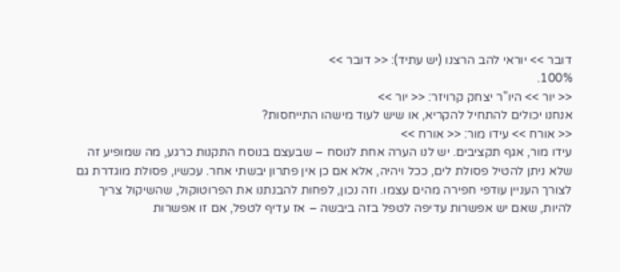דובר >> יוראי להב הרצנו (יש עתיד): << דובר >>
100%.
<< יור >> היו"ר יצחק קרויזר: << יור >>
אנחנו יכולים להתחיל להקריא, או שיש לעוד מישהו התייחסות?
<< אורח >> עידו מור: << אורח >>
עידו מור, אגף תקציבים. יש לנו הערה אחת לנוסח – שבעצם בנוסח התקנות כרגע, מה שמופיע זה שלא ניתן להטיל פסולת לים, ככל ויהיה, אלא אם כן אין פתרון יבשתי אחר. עכשיו, פסולת מוגדרת גם לצורך העניין עודפי חפירה מהים עצמו. וזה נכון, לפחות להבנתנו את הפרוטוקול, שהשיקול צריך להיות, שאם יש אפשרות עדיפה לטפל בזה ביבשה – אז עדיף לטפל, אם זו אפשרות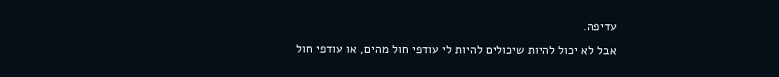עדיפה.
אבל לא יכול להיות שיכולים להיות לי עודפי חול מהים, או עודפי חול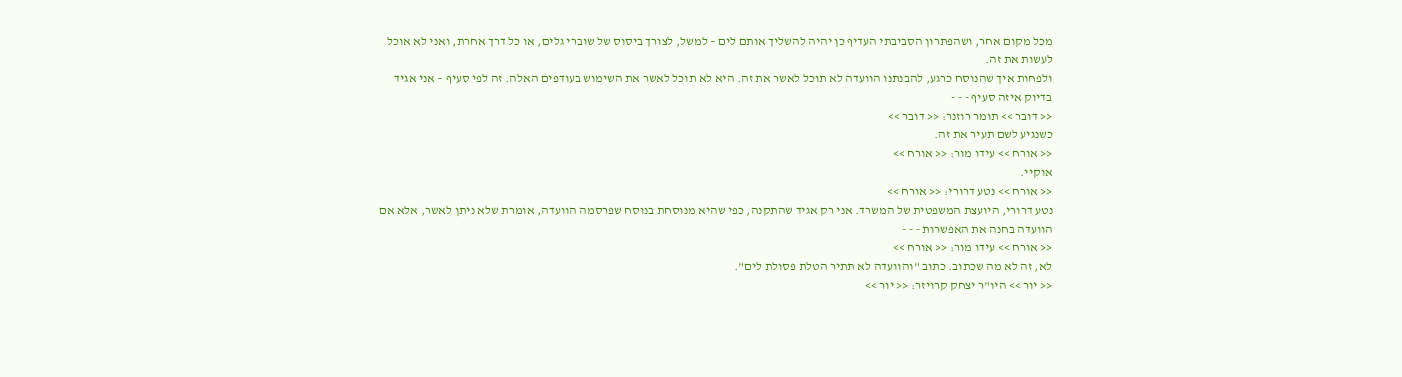מכל מקום אחר, ושהפתרון הסביבתי העדיף כן יהיה להשליך אותם לים – למשל, לצורך ביסוס של שוברי גלים, או כל דרך אחרת, ואני לא אוכל לעשות את זה.
ולפחות איך שהנוסח כרגע, להבנתנו הוועדה לא תוכל לאשר את זה. היא לא תוכל לאשר את השימוש בעודפים האלה. זה לפי סעיף – אני אגיד בדיוק איזה סעיף - - -
<< דובר >> תומר רוזנר: << דובר >>
כשנגיע לשם תעיר את זה.
<< אורח >> עידו מור: << אורח >>
אוקיי.
<< אורח >> נטע דרורי: << אורח >>
נטע דרורי, היועצת המשפטית של המשרד. אני רק אגיד שהתקנה, כפי שהיא מנוסחת בנוסח שפרסמה הוועדה, אומרת שלא ניתן לאשר, אלא אם הוועדה בחנה את האפשרות - - -
<< אורח >> עידו מור: << אורח >>
לא, זה לא מה שכתוב. כתוב "והוועדה לא תתיר הטלת פסולת לים".
<< יור >> היו"ר יצחק קרויזר: << יור >>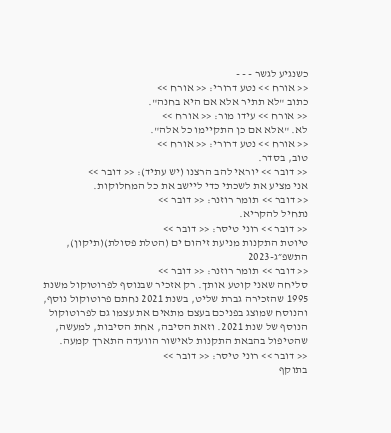כשנגיע לגשר - - -
<< אורח >> נטע דרורי: << אורח >>
כתוב "לא תתיר אלא אם היא בחנה".
<< אורח >> עידו מור: << אורח >>
לא. "אלא אם כן התקיימו כל אלה".
<< אורח >> נטע דרורי: << אורח >>
טוב, בסדר.
<< דובר >> יוראי להב הרצנו (יש עתיד): << דובר >>
אני מציע את לשכתי כדי ליישב את כל המחלוקות.
<< דובר >> תומר רוזנר: << דובר >>
נתחיל להקריא.
<< דובר >> רוני טיסר: << דובר >>
טיוטת התקנות מניעת זיהום ים (הטלת פסולת)(תיקון), התשפ״ג-2023
<< דובר >> תומר רוזנר: << דובר >>
סליחה שאני קוטע אותך. רק אזכיר שבנוסף לפרוטוקול משנת 1995 שהזכירה גברת שליט, בשנת 2021 נחתם פרוטוקול נוסף, והנוסח שמוצג בפניכם בעצם מתאים את עצמו גם לפרוטוקול הנוסף של שנת 2021. וזאת הסיבה, אחת הסיבות, למעשה, שהטיפול בהבאת התקנות לאישור הוועדה התארך קמעה.
<< דובר >> רוני טיסר: << דובר >>
בתוקף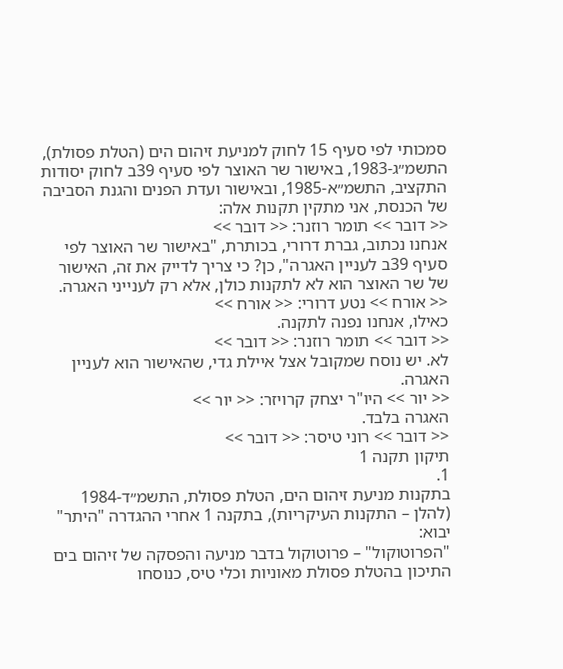סמכותי לפי סעיף 15 לחוק למניעת זיהום הים (הטלת פסולת), התשמ״ג-1983, באישור שר האוצר לפי סעיף 39ב לחוק יסודות התקציב, התשמ״א-1985, ובאישור ועדת הפנים והגנת הסביבה של הכנסת, אני מתקין תקנות אלה:
<< דובר >> תומר רוזנר: << דובר >>
אנחנו נכתוב, גברת דרורי, בכותרת, "באישור שר האוצר לפי סעיף 39ב לעניין האגרה", כן? כי צריך לדייק את זה, האישור של שר האוצר הוא לא לתקנות כולן, אלא רק לענייני האגרה.
<< אורח >> נטע דרורי: << אורח >>
כאילו, אנחנו נפנה לתקנה.
<< דובר >> תומר רוזנר: << דובר >>
לא. יש נוסח שמקובל אצל איילת גדי, שהאישור הוא לעניין האגרה.
<< יור >> היו"ר יצחק קרויזר: << יור >>
האגרה בלבד.
<< דובר >> רוני טיסר: << דובר >>
תיקון תקנה 1
1.
בתקנות מניעת זיהום הים, הטלת פסולת, התשמ״ד-1984 (להלן – התקנות העיקריות), בתקנה 1 אחרי ההגדרה "היתר" יבוא:
"הפרוטוקול" – פרוטוקול בדבר מניעה והפסקה של זיהום בים התיכון בהטלת פסולת מאוניות וכלי טיס, כנוסחו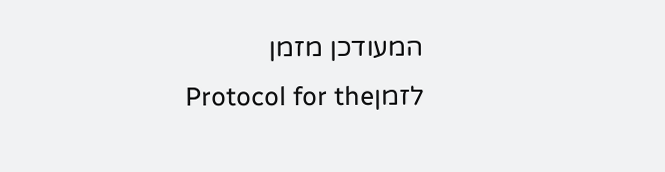המעודכן מזמן לזמןProtocol for the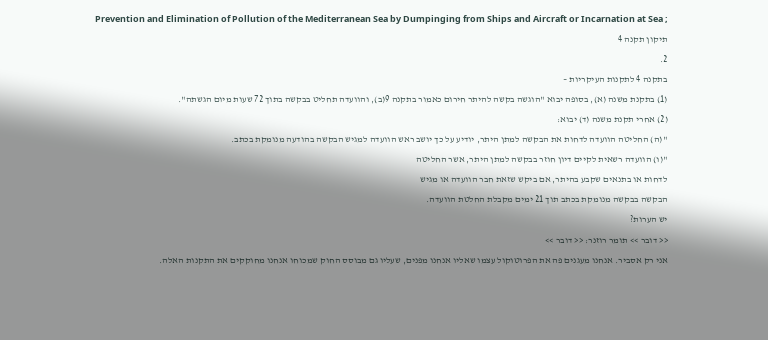Prevention and Elimination of Pollution of the Mediterranean Sea by Dumpinging from Ships and Aircraft or Incarnation at Sea ;
תיקון תקנה 4
2.
בתקנה 4 לתקנות העיקריות –
(1) בתקנת משנה (א), בסופה יבוא "הוגשה בקשה להיתר חירום כאמור בתקנה 9(ב), והוועדה תחליט בבקשה בתוך 72 שעות מיום הגשתה".
(2) אחרי תקנת משנה (ד) יבוא:
"(ה) החליטה הוועדה לדחות את הבקשה למתן היתר, יודיע על כך יושב ראש הוועדה למגיש הבקשה בהודעה מנומקת בכתב.
"(ו) הוועדה רשאית לקיים דיון חוזר בבקשה למתן היתר, אשר החליטה
לדחות או בתנאים שקבע בהיתר, אם ביקש שזאת חבר הוועדה או מגיש
הבקשה בבקשה מנומקת בכתב תוך 21 ימים מקבלת החלטת הוועדה.
יש הערות?
<< דובר >> תומר רוזנר: << דובר >>
אני רק אסביר. אנחנו מעגנים פה את הפרוטוקול עצמו שאליו אנחנו מפנים, שעליו גם מבוסס החוק שמכוחו אנחנו מחוקקים את התקנות האלה.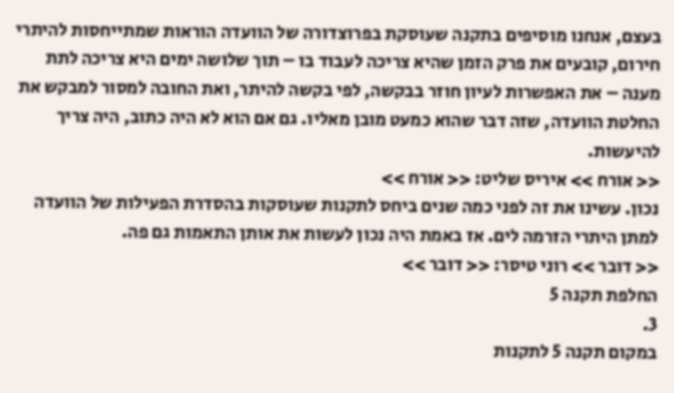בעצם, אנחנו מוסיפים בתקנה שעוסקת בפרוצדורה של הוועדה הוראות שמתייחסות להיתרי חירום, קובעים את פרק הזמן שהיא צריכה לעבוד בו – תוך שלושה ימים היא צריכה לתת מענה – את האפשרות לעיון חוזר בבקשה, לפי בקשה להיתר, ואת החובה למסור למבקש את החלטת הוועדה, שזה דבר שהוא כמעט מובן מאליו. גם אם הוא לא היה כתוב, היה צריך להיעשות.
<< אורח >> איריס שליט: << אורח >>
נכון. עשינו את זה לפני כמה שנים ביחס לתקנות שעוסקות בהסדרת הפעילות של הוועדה למתן היתרי הזרמה לים. אז באמת היה נכון לעשות את אותן התאמות גם פה.
<< דובר >> רוני טיסר: << דובר >>
החלפת תקנה 5
3.
במקום תקנה 5 לתקנות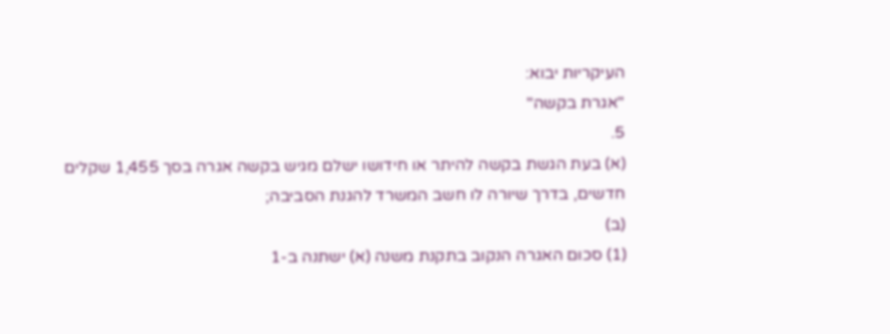העיקריות יבוא:
"אגרת בקשה"
5.
(א) בעת הגשת בקשה להיתר או חידושו ישלם מגיש בקשה אגרה בסך 1,455 שקלים חדשים, בדרך שיורה לו חשב המשרד להגנת הסביבה;
(ב)
(1) סכום האגרה הנקוב בתקנת משנה (א) ישתנה ב-1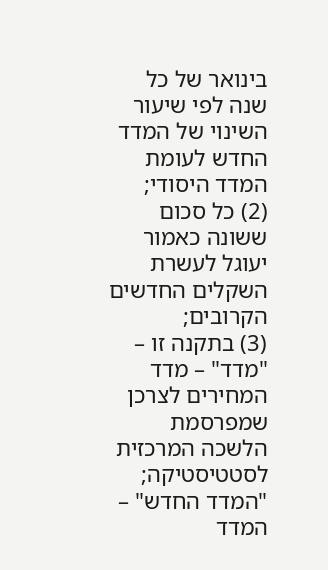בינואר של כל שנה לפי שיעור השינוי של המדד החדש לעומת המדד היסודי;
(2) כל סכום ששונה כאמור יעוגל לעשרת השקלים החדשים הקרובים;
(3) בתקנה זו –
"מדד" – מדד המחירים לצרכן
שמפרסמת הלשכה המרכזית
לסטטיסטיקה;
"המדד החדש" – המדד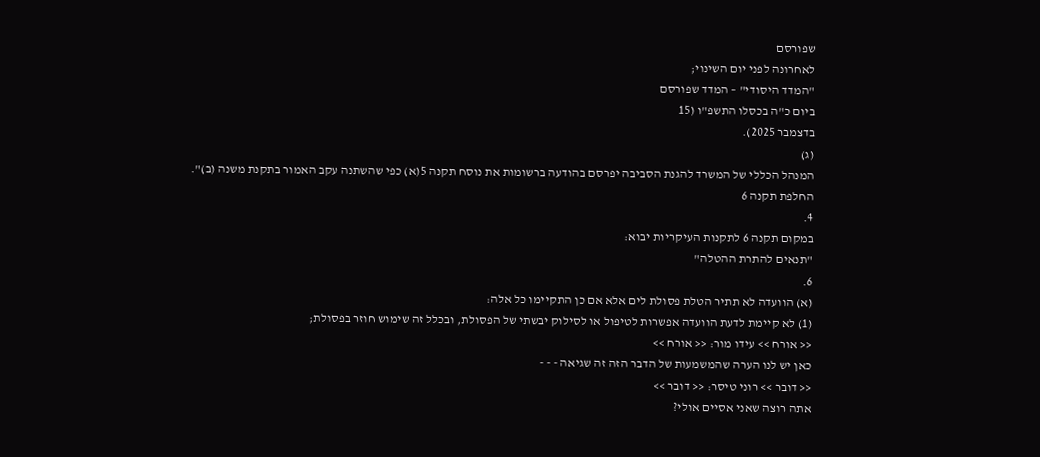שפורסם
לאחרונה לפני יום השינוי;
"המדד היסודי" – המדד שפורסם
ביום כ"ה בכסלו התשפ"ו (15
בדצמבר 2025).
(ג)
המנהל הכללי של המשרד להגנת הסביבה יפרסם בהודעה ברשומות את נוסח תקנה 5(א) כפי שהשתנה עקב האמור בתקנת משנה (ב)".
החלפת תקנה 6
4.
במקום תקנה 6 לתקנות העיקריות יבוא:
"תנאים להתרת ההטלה"
6.
(א) הוועדה לא תתיר הטלת פסולת לים אלא אם כן התקיימו כל אלה:
(1) לא קיימת לדעת הוועדה אפשרות לטיפול או לסילוק יבשתי של הפסולת, ובכלל זה שימוש חוזר בפסולת;
<< אורח >> עידו מור: << אורח >>
כאן יש לנו הערה שהמשמעות של הדבר הזה זה שגיאה - - -
<< דובר >> רוני טיסר: << דובר >>
אתה רוצה שאני אסיים אולי?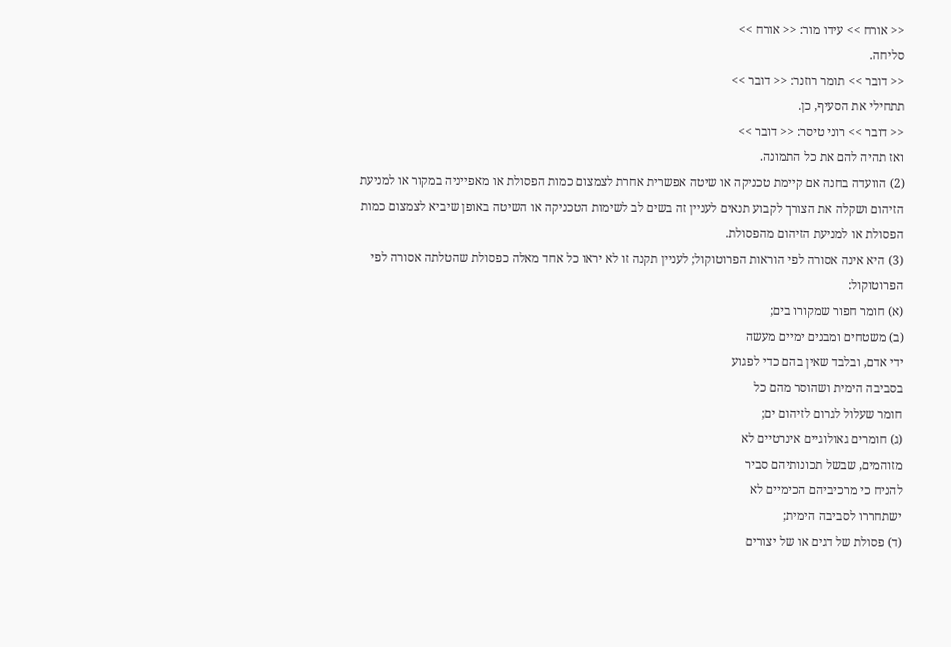<< אורח >> עידו מור: << אורח >>
סליחה.
<< דובר >> תומר רוזנר: << דובר >>
תתחילי את הסעיף, כן.
<< דובר >> רוני טיסר: << דובר >>
ואז תהיה להם את כל התמונה.
(2) הוועדה בחנה אם קיימת טכניקה או שיטה אפשרית אחרת לצמצום כמות הפסולת או מאפייניה במקור או למניעת הזיהום ושקלה את הצורך לקבוע תנאים לעניין זה בשים לב לשימות הטכניקה או השיטה באופן שיביא לצמצום כמות הפסולת או למניעת הזיהום מהפסולת.
(3) היא אינה אסורה לפי הוראות הפרוטוקול; לעניין תקנה זו לא יראו כל אחד מאלה כפסולת שהטלתה אסורה לפי הפרוטוקול:
(א) חומר חפור שמקורו בים;
(ב) משטחים ומבנים ימיים מעשה
ידי אדם, ובלבד שאין בהם כדי לפגוע
בסביבה הימית ושהוסר מהם כל
חומר שעלול לגרום לזיהום ים;
(ג) חומרים גאולוגיים אינרטיים לא
מזוהמים, שבשל תכונותיהם סביר
להניח כי מרכיביהם הכימיים לא
ישתחררו לסביבה הימית;
(ד) פסולת של דגים או של יצורים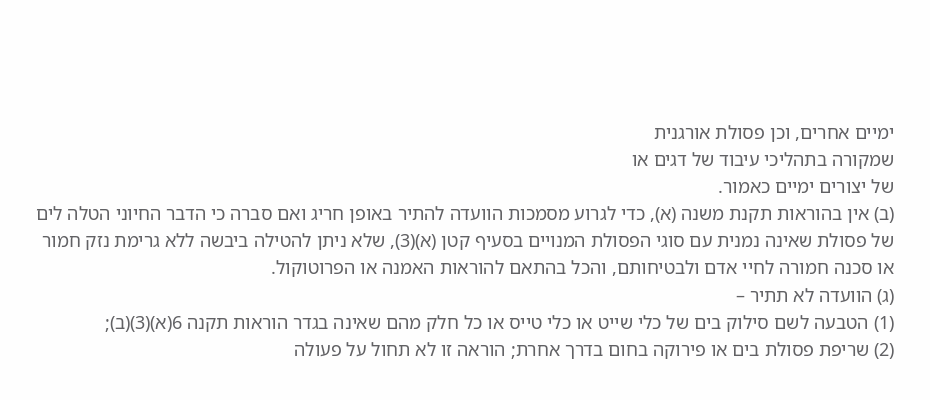ימיים אחרים, וכן פסולת אורגנית
שמקורה בתהליכי עיבוד של דגים או
של יצורים ימיים כאמור.
(ב) אין בהוראות תקנת משנה (א), כדי לגרוע מסמכות הוועדה להתיר באופן חריג ואם סברה כי הדבר החיוני הטלה לים של פסולת שאינה נמנית עם סוגי הפסולת המנויים בסעיף קטן (א)(3), שלא ניתן להטילה ביבשה ללא גרימת נזק חמור או סכנה חמורה לחיי אדם ולבטיחותם, והכל בהתאם להוראות האמנה או הפרוטוקול.
(ג) הוועדה לא תתיר –
(1) הטבעה לשם סילוק בים של כלי שייט או כלי טייס או כל חלק מהם שאינה בגדר הוראות תקנה 6(א)(3)(ב);
(2) שריפת פסולת בים או פירוקה בחום בדרך אחרת; הוראה זו לא תחול על פעולה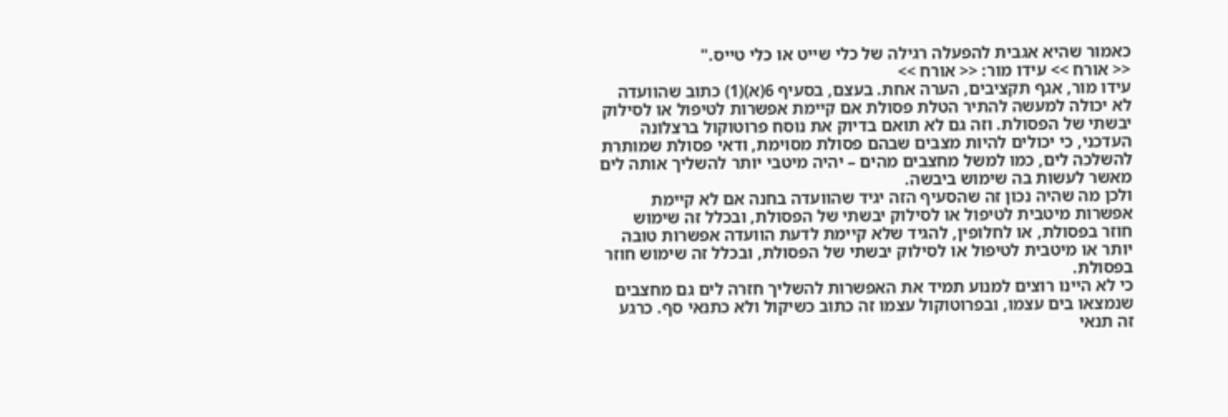כאמור שהיא אגבית להפעלה רגילה של כלי שייט או כלי טייס."
<< אורח >> עידו מור: << אורח >>
עידו מור, אגף תקציבים, הערה אחת. בעצם, בסעיף 6(א)(1) כתוב שהוועדה לא יכולה למעשה להתיר הטלת פסולת אם קיימת אפשרות לטיפול או לסילוק יבשתי של הפסולת. וזה גם לא תואם בדיוק את נוסח פרוטוקול ברצלונה העדכני, כי יכולים להיות מצבים שבהם פסולת מסוימת, ודאי פסולת שמותרת להשלכה לים, כמו למשל מחצבים מהים – יהיה מיטבי יותר להשליך אותה לים מאשר לעשות בה שימוש ביבשה.
ולכן מה שהיה נכון זה שהסעיף הזה יגיד שהוועדה בחנה אם לא קיימת אפשרות מיטבית לטיפול או לסילוק יבשתי של הפסולת, ובכלל זה שימוש חוזר בפסולת, או לחלופין, להגיד שלא קיימת לדעת הוועדה אפשרות טובה יותר או מיטבית לטיפול או לסילוק יבשתי של הפסולת, ובכלל זה שימוש חוזר בפסולת.
כי לא היינו רוצים למנוע תמיד את האפשרות להשליך חזרה לים גם מחצבים שנמצאו בים עצמו, ובפרוטוקול עצמו זה כתוב כשיקול ולא כתנאי סף. כרגע זה תנאי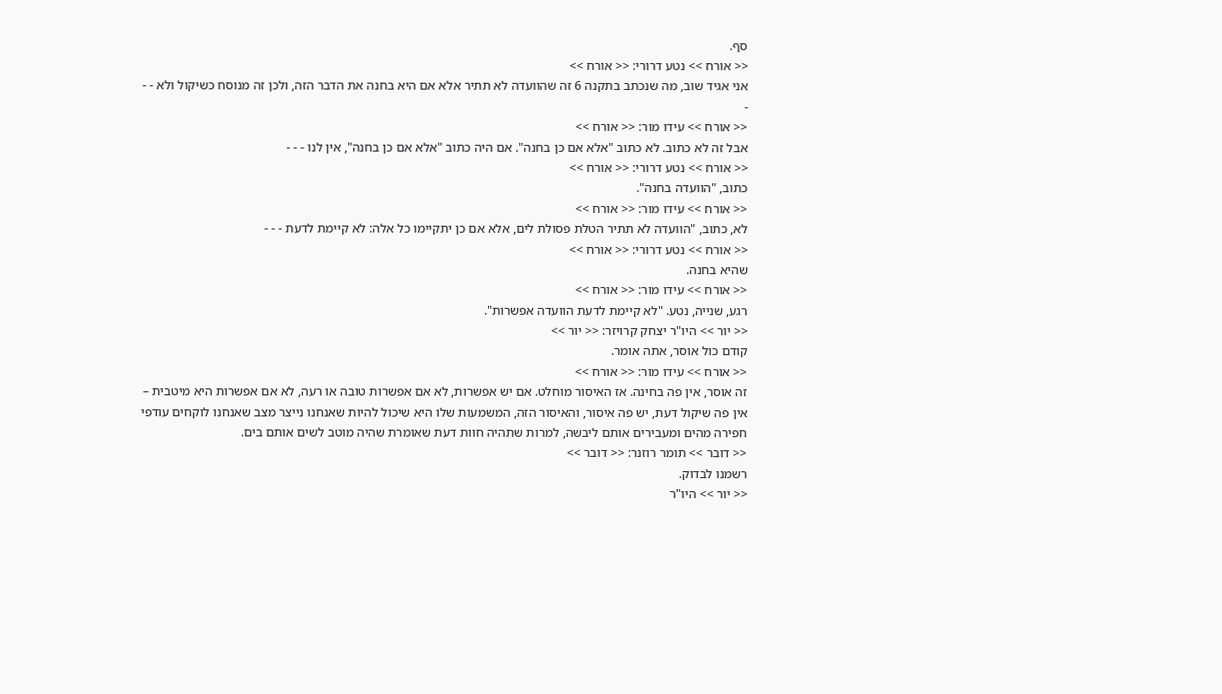סף.
<< אורח >> נטע דרורי: << אורח >>
אני אגיד שוב, מה שנכתב בתקנה 6 זה שהוועדה לא תתיר אלא אם היא בחנה את הדבר הזה, ולכן זה מנוסח כשיקול ולא - - -
<< אורח >> עידו מור: << אורח >>
אבל זה לא כתוב. לא כתוב "אלא אם כן בחנה". אם היה כתוב "אלא אם כן בחנה", אין לנו - - -
<< אורח >> נטע דרורי: << אורח >>
כתוב, "הוועדה בחנה".
<< אורח >> עידו מור: << אורח >>
לא, כתוב, "הוועדה לא תתיר הטלת פסולת לים, אלא אם כן יתקיימו כל אלה: לא קיימת לדעת - - -
<< אורח >> נטע דרורי: << אורח >>
שהיא בחנה.
<< אורח >> עידו מור: << אורח >>
רגע, שנייה, נטע. "לא קיימת לדעת הוועדה אפשרות".
<< יור >> היו"ר יצחק קרויזר: << יור >>
קודם כול אוסר, אתה אומר.
<< אורח >> עידו מור: << אורח >>
זה אוסר, אין פה בחינה. אז האיסור מוחלט. אם יש אפשרות, לא אם אפשרות טובה או רעה, לא אם אפשרות היא מיטבית – אין פה שיקול דעת, יש פה איסור, והאיסור הזה, המשמעות שלו היא שיכול להיות שאנחנו נייצר מצב שאנחנו לוקחים עודפי חפירה מהים ומעבירים אותם ליבשה, למרות שתהיה חוות דעת שאומרת שהיה מוטב לשים אותם בים.
<< דובר >> תומר רוזנר: << דובר >>
רשמנו לבדוק.
<< יור >> היו"ר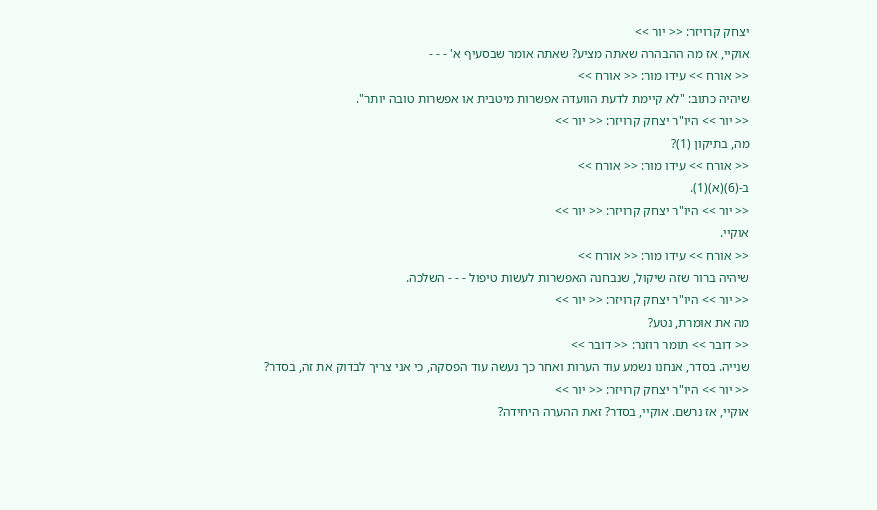יצחק קרויזר: << יור >>
אוקיי, אז מה ההבהרה שאתה מציע? שאתה אומר שבסעיף א' - - -
<< אורח >> עידו מור: << אורח >>
שיהיה כתוב: "לא קיימת לדעת הוועדה אפשרות מיטבית או אפשרות טובה יותר".
<< יור >> היו"ר יצחק קרויזר: << יור >>
מה, בתיקון (1)?
<< אורח >> עידו מור: << אורח >>
ב-(6)(א)(1).
<< יור >> היו"ר יצחק קרויזר: << יור >>
אוקיי.
<< אורח >> עידו מור: << אורח >>
שיהיה ברור שזה שיקול, שנבחנה האפשרות לעשות טיפול - - - השלכה.
<< יור >> היו"ר יצחק קרויזר: << יור >>
מה את אומרת, נטע?
<< דובר >> תומר רוזנר: << דובר >>
שנייה. בסדר, אנחנו נשמע עוד הערות ואחר כך נעשה עוד הפסקה, כי אני צריך לבדוק את זה, בסדר?
<< יור >> היו"ר יצחק קרויזר: << יור >>
אוקיי, אז נרשם. אוקיי, בסדר? זאת ההערה היחידה?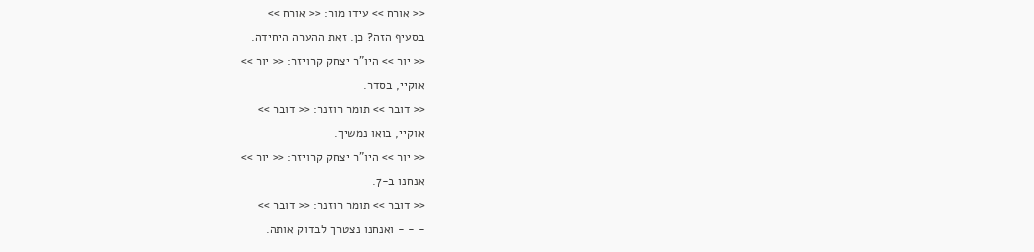<< אורח >> עידו מור: << אורח >>
בסעיף הזה? כן. זאת ההערה היחידה.
<< יור >> היו"ר יצחק קרויזר: << יור >>
אוקיי, בסדר.
<< דובר >> תומר רוזנר: << דובר >>
אוקיי, בואו נמשיך.
<< יור >> היו"ר יצחק קרויזר: << יור >>
אנחנו ב-7.
<< דובר >> תומר רוזנר: << דובר >>
- - - ואנחנו נצטרך לבדוק אותה.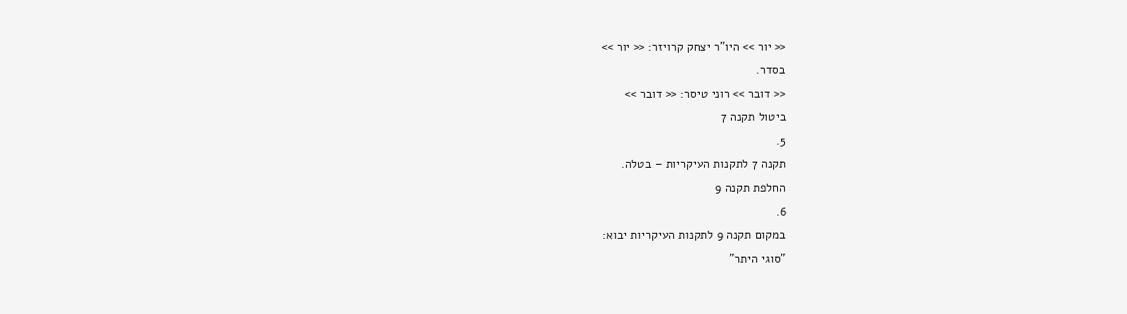<< יור >> היו"ר יצחק קרויזר: << יור >>
בסדר.
<< דובר >> רוני טיסר: << דובר >>
ביטול תקנה 7
5.
תקנה 7 לתקנות העיקריות – בטלה.
החלפת תקנה 9
6.
במקום תקנה 9 לתקנות העיקריות יבוא:
"סוגי היתר"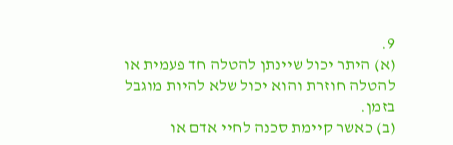9.
(א) היתר יכול שיינתן להטלה חד פעמית או להטלה חוזרת והוא יכול שלא להיות מוגבל בזמן.
(ב) כאשר קיימת סכנה לחיי אדם או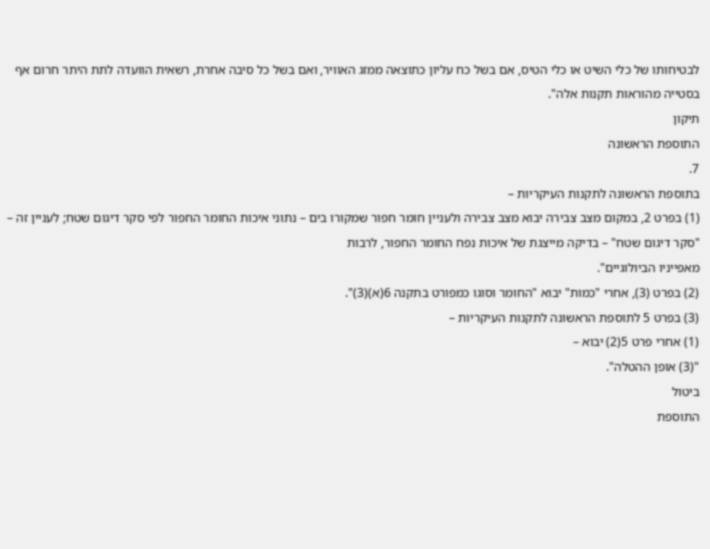לבטיחותו של כלי השיט או כלי הטיס, אם בשל כח עליון כתוצאה ממזג האוויר, ואם בשל כל סיבה אחרת, רשאית הוועדה לתת היתר חרום אף בסטייה מהוראות תקנות אלה".
תיקון
התוספת הראשונה
7.
בתוספת הראשונה לתקנות העיקריות –
(1) בפרט 2, במקום מצב צבירה יבוא מצב צבירה ולעניין חומר חפור שמקורו בים – נתוני איכות החומר החפור לפי סקר דיגום שטח; לעניין זה –
"סקר דיגום שטח" – בדיקה מייצגת של איכות נפח החומר החפור, לרבות
מאפייניו הביולוגיים".
(2) בפרט (3), אחרי "כמות" יבוא "החומר וסוגו כמפורט בתקנה 6(א)(3)".
(3) בפרט 5 לתוספת הראשונה לתקנות העיקריות –
(1) אחרי פרט 5(2) יבוא –
"(3) אופן ההטלה".
ביטול
התוספת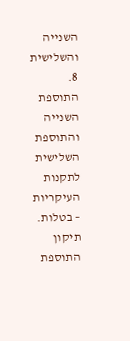השנייה והשלישית
8.
התוספת השנייה והתוספת השלישית לתקנות העיקריות – בטלות.
תיקון התוספת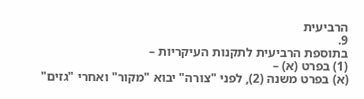הרביעית
9.
בתוספת הרביעית לתקנות העיקריות –
(1) בפרט (א) –
(א) בפרט משנה (2), לפני "צורה" יבוא "מקור" ואחרי "גזים"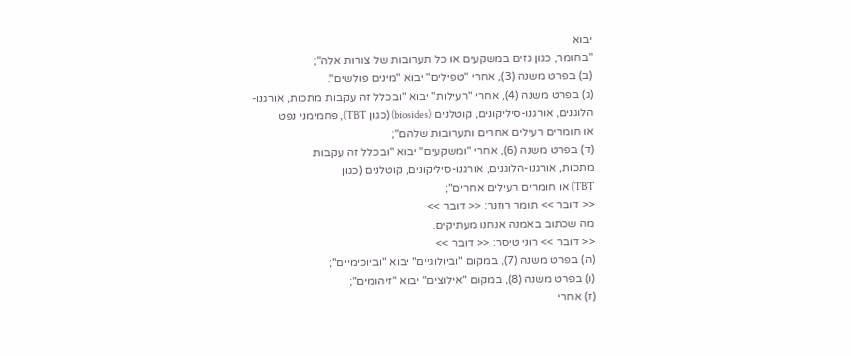יבוא
"בחומר, כגון גזים במשקעים או כל תערובות של צורות אלה";
(ב) בפרט משנה (3), אחרי "טפילים" יבוא "מינים פולשים".
(ג) בפרט משנה (4), אחרי "רעילות" יבוא "ובכלל זה עקבות מתכות, אורגנו-
הלוגנים, אורגנו-סיליקונים, קוטלנים (biosides) (כגון TBT), פחמימני נפט
או חומרים רעילים אחרים ותערובות שלהם";
(ד) בפרט משנה (6), אחרי "ומשקעים" יבוא "ובכלל זה עקבות
מתכות, אורגנו-הלוגנים, אורגנו-סיליקונים, קוטלנים (כגון
TBT) או חומרים רעילים אחרים";
<< דובר >> תומר רוזנר: << דובר >>
מה שכתוב באמנה אנחנו מעתיקים.
<< דובר >> רוני טיסר: << דובר >>
(ה) בפרט משנה (7), במקום "וביולוגיים" יבוא "וביוכימיים";
(ו) בפרט משנה (8), במקום "אילוצים" יבוא "זיהומים";
(ז) אחרי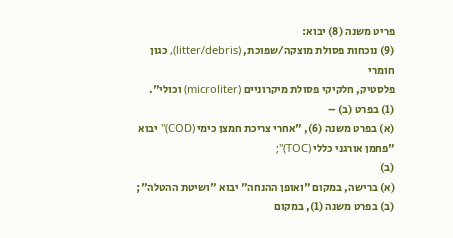פריט משנה (8) יבוא:
(9) נוכחות פסולת מוצקה/שפוכת, (litter/debris), כגון חומרי
פלסטיק, חלקיקי פסולת מיקרוניים (microliter) וכולי".
(1) בפרט (ב) –
(א) בפרט משנה (6), "אחרי צריכת חמצן כימי (COD)" יבוא "פחמן אורגני כללי (TOC)";
(ב)
(א) ברישה, במקום "ואופן ההנחה" יבוא "ושיטת ההטלה";
(ב) בפרט משנה (1), במקום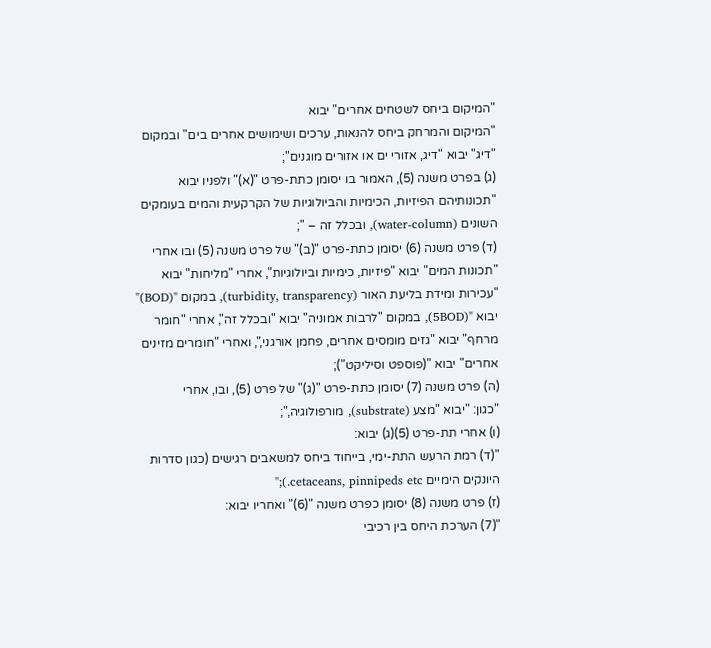"המיקום ביחס לשטחים אחרים" יבוא
"המיקום והמרחק ביחס להנאות, ערכים ושימושים אחרים בים" ובמקום
"דיג" יבוא "דיג, אזורי ים או אזורים מוגנים";
(ג) בפרט משנה (5), האמור בו יסומן כתת-פרט "(א)" ולפניו יבוא
"תכונותיהם הפיזיות, הכימיות והביולוגיות של הקרקעית והמים בעומקים
השונים (water-column), ובכלל זה – ";
(ד) פרט משנה (6) יסומן כתת-פרט "(ב)" של פרט משנה (5) ובו אחרי
"תכונות המים" יבוא "פיזיות, כימיות וביולוגיות", אחרי "מליחות" יבוא
"עכירות ומידת בליעת האור (turbidity, transparency), במקום "(BOD)"
יבוא "(5BOD), במקום "לרבות אמוניה" יבוא "ובכלל זה", אחרי "חומר
מרחף" יבוא "גזים מומסים אחרים, פחמן אורגני,", ואחרי "חומרים מזינים
אחרים" יבוא "(פוספט וסיליקט");
(ה) פרט משנה (7) יסומן כתת-פרט "(ג)" של פרט (5), ובו, אחרי
"כגון: "יבוא "מצע (substrate), מורפולוגיה,";
(ו) אחרי תת-פרט (5)(ג) יבוא:
"(ד) רמת הרעש התת-ימי, בייחוד ביחס למשאבים רגישים (כגון סדרות
היונקים הימיים cetaceans, pinnipeds etc.);"
(ז) פרט משנה (8) יסומן כפרט משנה "(6)" ואחריו יבוא:
"(7) הערכת היחס בין רכיבי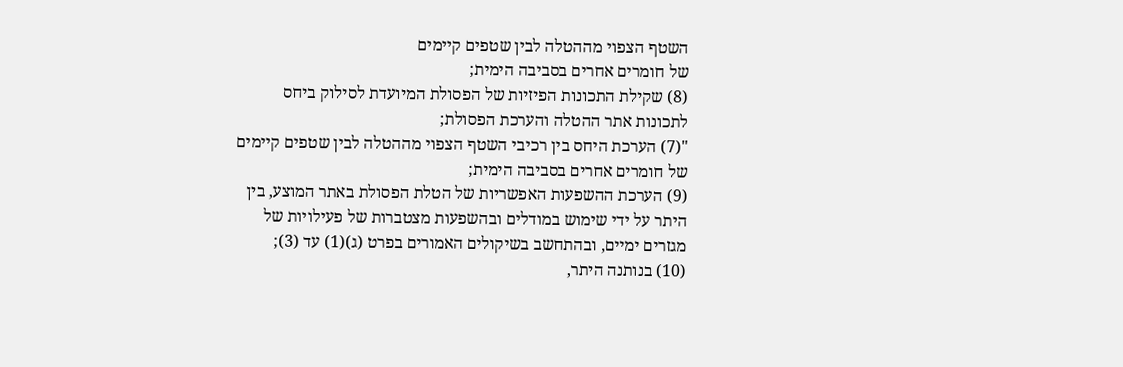השטף הצפוי מההטלה לבין שטפים קיימים
של חומרים אחרים בסביבה הימית;
(8) שקילת התכונות הפיזיות של הפסולת המיועדת לסילוק ביחס
לתכונות אתר ההטלה והערכת הפסולת;
"(7) הערכת היחס בין רכיבי השטף הצפוי מההטלה לבין שטפים קיימים
של חומרים אחרים בסביבה הימית;
(9) הערכת ההשפעות האפשריות של הטלת הפסולת באתר המוצע, בין
היתר על ידי שימוש במודלים ובהשפעות מצטברות של פעילויות של
מגזרים ימיים, ובהתחשב בשיקולים האמורים בפרט (ג)(1) עד (3);
(10) בנותנה היתר,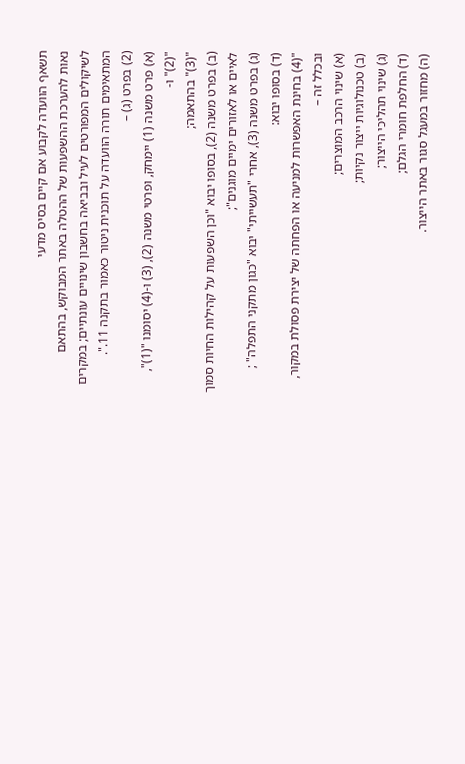תשאף הוועדה לקבוע אם קיים בסיס מדעי
נאות להערכת ההשפעות של ההטלה באתר המבוקש, בהתאם
לשיקולים המפורטים לעיל ובביאה בחשבון שינויים עונתיים; במקרים
המתאימים תורה הוועדה על תוכנית ניטור כאמור בתקנה 11.".
(2) בפרט (ג) –
(א) פרט משנה (1) יימחק, ופרטי משנה (2), (3) ו-(4) יסומנו "(1)", "(2)" ו-
"(3)" בהתאמה;
(ב) בפרט משנה (2), בסופו יבוא "וכן השפעות על קהילות החיות סמוך
לאיים או לאזורים ימיים מוגנים";
(ג) בפרט משנה (3), אחרי "תעשייתי" יבוא "כגון מתקני התפלה" ;
(ד) בסופו יבוא:
"(4) בחינת האפשרות למניעה או הפחתה של יצירת פסולת במקור,
ובכלל זה –
(א) שינוי הרכב המוצרים;
(ב) טכנולוגיות ייצור נקיות;
(ג) שינוי תהליכי הייצור;
(ד) החלפת חומרי הגלם;
(ה) מחזור במעגל סגור באתר הייצור.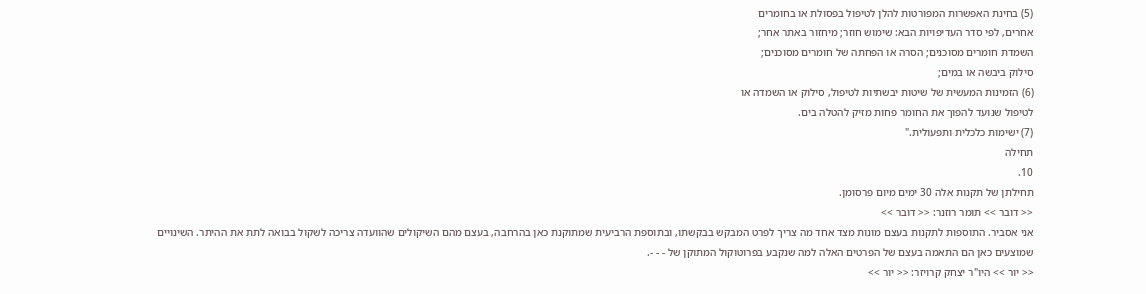(5) בחינת האפשרות המפורטות להלן לטיפול בפסולת או בחומרים
אחרים, לפי סדר העדיפויות הבא: שימוש חוזר; מיחזור באתר אחר;
השמדת חומרים מסוכנים; הסרה או הפחתה של חומרים מסוכנים;
סילוק ביבשה או במים;
(6) הזמינות המעשית של שיטות יבשתיות לטיפול, סילוק או השמדה או
לטיפול שנועד להפוך את החומר פחות מזיק להטלה בים.
(7) ישימות כלכלית ותפעולית."
תחילה
10.
תחילתן של תקנות אלה 30 ימים מיום פרסומן.
<< דובר >> תומר רוזנר: << דובר >>
אני אסביר. התוספות לתקנות בעצם מונות מצד אחד מה צריך לפרט המבקש בבקשתו, ובתוספת הרביעית שמתוקנת כאן בהרחבה, בעצם מהם השיקולים שהוועדה צריכה לשקול בבואה לתת את ההיתר. השינויים שמוצעים כאן הם התאמה בעצם של הפרטים האלה למה שנקבע בפרוטוקול המתוקן של - - -.
<< יור >> היו"ר יצחק קרויזר: << יור >>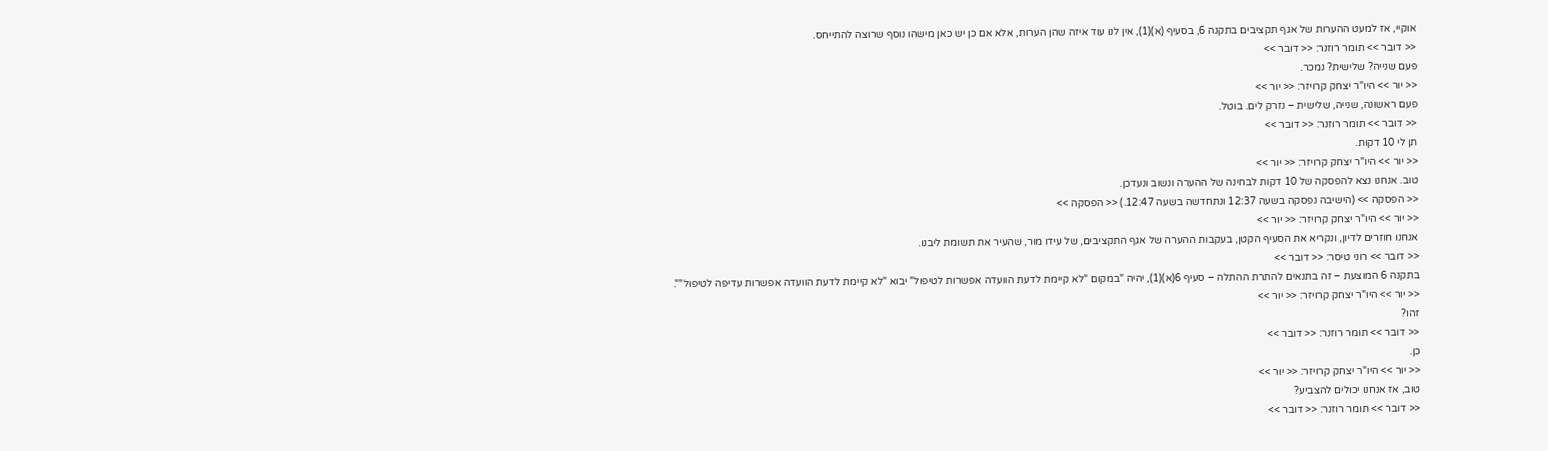אוקיי, אז למעט ההערות של אגף תקציבים בתקנה 6, בסעיף (א)(1), אין לנו עוד איזה שהן הערות, אלא אם כן יש כאן מישהו נוסף שרוצה להתייחס.
<< דובר >> תומר רוזנר: << דובר >>
פעם שנייה? שלישית? נמכר.
<< יור >> היו"ר יצחק קרויזר: << יור >>
פעם ראשונה, שנייה, שלישית – נזרק לים. בוטל.
<< דובר >> תומר רוזנר: << דובר >>
תן לי 10 דקות.
<< יור >> היו"ר יצחק קרויזר: << יור >>
טוב. אנחנו נצא להפסקה של 10 דקות לבחינה של ההערה ונשוב ונעדכן.
<< הפסקה >> (הישיבה נפסקה בשעה 12:37 ונתחדשה בשעה 12:47.) << הפסקה >>
<< יור >> היו"ר יצחק קרויזר: << יור >>
אנחנו חוזרים לדיון, ונקריא את הסעיף הקטן, בעקבות ההערה של אגף התקציבים, של עידו מור, שהעיר את תשומת ליבנו.
<< דובר >> רוני טיסר: << דובר >>
בתקנה 6 המוצעת – זה בתנאים להתרת ההתלה – סעיף 6(א)(1), יהיה "במקום "לא קיימת לדעת הוועדה אפשרות לטיפול" יבוא "לא קיימת לדעת הוועדה אפשרות עדיפה לטיפול"".
<< יור >> היו"ר יצחק קרויזר: << יור >>
זהו?
<< דובר >> תומר רוזנר: << דובר >>
כן.
<< יור >> היו"ר יצחק קרויזר: << יור >>
טוב, אז אנחנו יכולים להצביע?
<< דובר >> תומר רוזנר: << דובר >>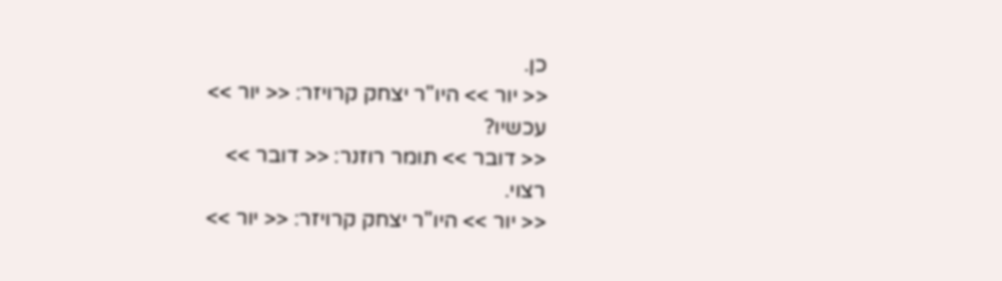כן.
<< יור >> היו"ר יצחק קרויזר: << יור >>
עכשיו?
<< דובר >> תומר רוזנר: << דובר >>
רצוי.
<< יור >> היו"ר יצחק קרויזר: << יור >>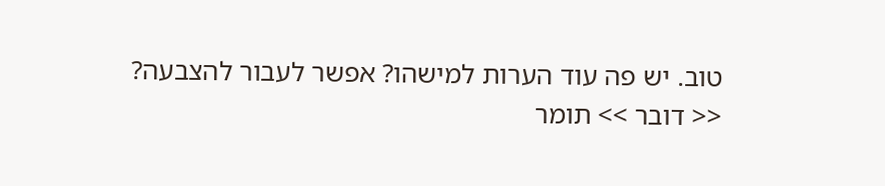טוב. יש פה עוד הערות למישהו? אפשר לעבור להצבעה?
<< דובר >> תומר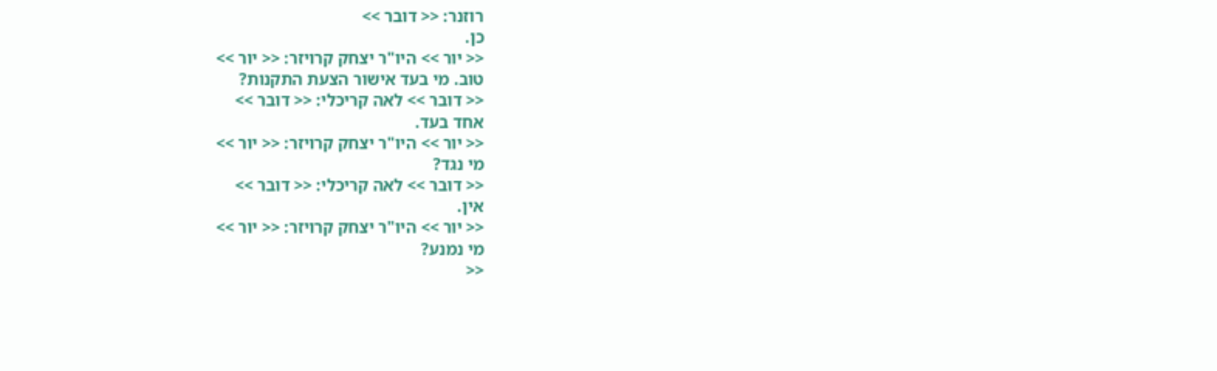רוזנר: << דובר >>
כן.
<< יור >> היו"ר יצחק קרויזר: << יור >>
טוב. מי בעד אישור הצעת התקנות?
<< דובר >> לאה קריכלי: << דובר >>
אחד בעד.
<< יור >> היו"ר יצחק קרויזר: << יור >>
מי נגד?
<< דובר >> לאה קריכלי: << דובר >>
אין.
<< יור >> היו"ר יצחק קרויזר: << יור >>
מי נמנע?
<<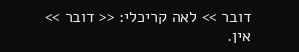דובר >> לאה קריכלי: << דובר >>
אין.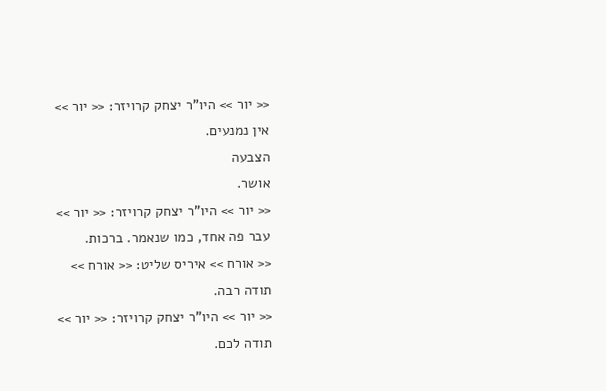<< יור >> היו"ר יצחק קרויזר: << יור >>
אין נמנעים.
הצבעה
אושר.
<< יור >> היו"ר יצחק קרויזר: << יור >>
עבר פה אחד, כמו שנאמר. ברכות.
<< אורח >> איריס שליט: << אורח >>
תודה רבה.
<< יור >> היו"ר יצחק קרויזר: << יור >>
תודה לכם.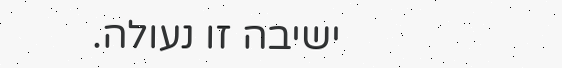ישיבה זו נעולה.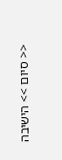<< סיום >> הישיבה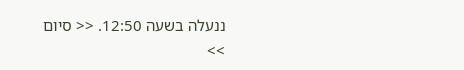ננעלה בשעה 12:50. << סיום >>